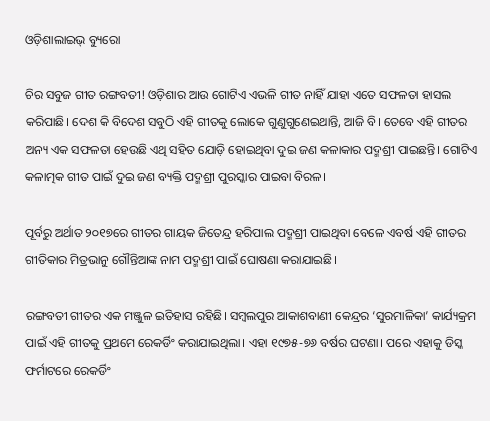ଓଡ଼ିଶାଲାଇଭ୍‌ ବ୍ୟୁରୋ

ଚିର ସବୁଜ ଗୀତ ରଙ୍ଗବତୀ! ଓଡ଼ିଶାର ଆଉ ଗୋଟିଏ ଏଭଳି ଗୀତ ନାହିଁ ଯାହା ଏତେ ସଫଳତା ହାସଲ କରିପାଛି। ଦେଶ କି ବିଦେଶ ସବୁଠି ଏହି ଗୀତକୁ ଲୋକେ ଗୁଣୁଗୁଣେଇଥାନ୍ତି, ଆଜି ବି। ତେବେ ଏହି ଗୀତର ଅନ୍ୟ ଏକ ସଫଳତା ହେଉଛି ଏଥି ସହିତ ଯୋଡ଼ି ହୋଇଥିବା ଦୁଇ ଜଣ କଳାକାର ପଦ୍ମଶ୍ରୀ ପାଇଛନ୍ତି। ଗୋଟିଏ କଳାତ୍ମକ ଗୀତ ପାଇଁ ଦୁଇ ଜଣ ବ୍ୟକ୍ତି ପଦ୍ମଶ୍ରୀ ପୁରସ୍କାର ପାଇବା ବିରଳ।

ପୂର୍ବରୁ ଅର୍ଥାତ ୨୦୧୭ରେ ଗୀତର ଗାୟକ ଜିତେନ୍ଦ୍ର ହରିପାଲ ପଦ୍ମଶ୍ରୀ ପାଇଥିବା ବେଳେ ଏବର୍ଷ ଏହି ଗୀତର ଗୀତିକାର ମିତ୍ରଭାନୁ ଗୌନ୍ତିଆଙ୍କ ନାମ ପଦ୍ମଶ୍ରୀ ପାଇଁ ଘୋଷଣା କରାଯାଇଛି।

ରଙ୍ଗବତୀ ଗୀତର ଏକ ମଞ୍ଜୁଳ ଇତିହାସ ରହିଛି। ସମ୍ବଲପୁର ଆକାଶବାଣୀ କେନ୍ଦ୍ରର ‘ସୁରମାଳିକା’ କାର୍ଯ୍ୟକ୍ରମ ପାଇଁ ଏହି ଗୀତକୁ ପ୍ରଥମେ ରେକର୍ଡିଂ କରାଯାଇଥିଲା। ଏହା ୧୯୭୫-୭୬ ବର୍ଷର ଘଟଣା। ପରେ ଏହାକୁ ଡିସ୍କ ଫର୍ମାଟରେ ରେକର୍ଡିଂ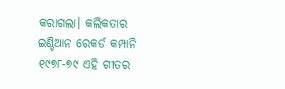କରାଗଲା। କଲିକତାର ଇଣ୍ଡିଆନ ରେକର୍ଡ କମ୍ପାନି ୧୯୭୮-୭୯ ଏହି ଗୀତର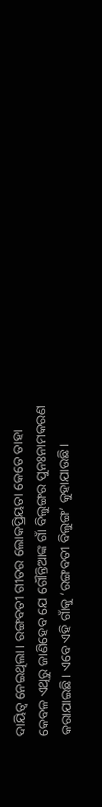ଦାୟିତ୍ୱ ନେଇଥିଲା। ରଙ୍ଗବତୀ ଗୀତର ଲୋକପ୍ରିୟତା କେତେ ତାହା କେବଳ ଏଥିରୁ ଜାଣିହେବ ଯେ ଗୌନ୍ତିଆଙ୍କ ଗାଁ ବିଲୁଙ୍ଗର ପୁନଃନାମକରଣ କରାଯାଇଛି। ଏବେ ଏହି ଗାଁକୁ ‘ରଙ୍ଗବତୀ ବିଲୁଙ୍ଗ’ କୁହାଯାଉଛି।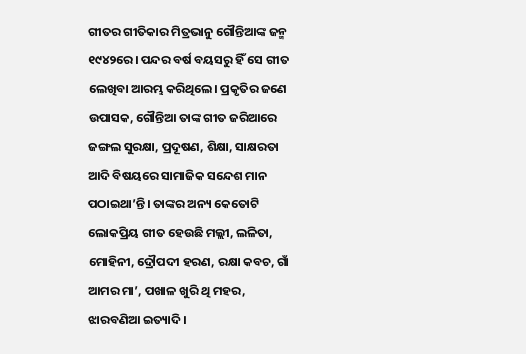ଗୀତର ଗୀତିକାର ମିତ୍ରଭାନୁ ଗୌନ୍ତିଆଙ୍କ ଜନ୍ମ ୧୯୪୨ରେ। ପନ୍ଦର ବର୍ଷ ବୟସରୁ ହିଁ ସେ ଗୀତ ଲେଖିବା ଆରମ୍ଭ କରିଥିଲେ। ପ୍ରକୃତିର ଜଣେ ଉପାସକ, ଗୌନ୍ତିଆ ତାଙ୍କ ଗୀତ ଜରିଆରେ ଜଙ୍ଗଲ ସୁରକ୍ଷା, ପ୍ରଦୂଷଣ, ଶିକ୍ଷା, ସାକ୍ଷରତା ଆଦି ବିଷୟରେ ସାମାଜିକ ସନ୍ଦେଶ ମାନ ପଠାଇଥା’ନ୍ତି। ତାଙ୍କର ଅନ୍ୟ କେତୋଟି ଲୋକପ୍ରିୟ ଗୀତ ହେଉଛି ମଲ୍ଲୀ, ଲଳିତା, ମୋହିନୀ, ଦ୍ରୌପଦୀ ହରଣ, ରକ୍ଷା କବଚ, ଗାଁ ଆମର ମା’, ପଖାଳ ଖୁରି ଥି ମହର, ଝାରବଣିଆ ଇତ୍ୟାଦି।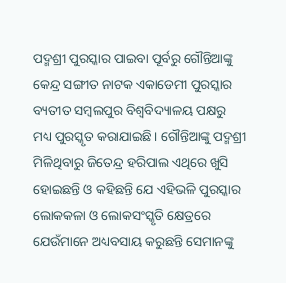ପଦ୍ମଶ୍ରୀ ପୁରସ୍କାର ପାଇବା ପୂର୍ବରୁ ଗୌନ୍ତିଆଙ୍କୁ କେନ୍ଦ୍ର ସଙ୍ଗୀତ ନାଟକ ଏକାଡେମୀ ପୁରସ୍କାର ବ୍ୟତୀତ ସମ୍ବଲପୁର ବିଶ୍ୱବିଦ୍ୟାଳୟ ପକ୍ଷରୁ ମଧ୍ୟ ପୁରସ୍କୃତ କରାଯାଇଛି। ଗୌନ୍ତିଆଙ୍କୁ ପଦ୍ମଶ୍ରୀ ମିଳିଥିବାରୁ ଜିତେନ୍ଦ୍ର ହରିପାଲ ଏଥିରେ ଖୁସି ହୋଇଛନ୍ତି ଓ କହିଛନ୍ତି ଯେ ଏହିଭଳି ପୁରସ୍କାର ଲୋକକଳା ଓ ଲୋକସଂସ୍କୃତି କ୍ଷେତ୍ରରେ ଯେଉଁମାନେ ଅଧ୍ୟବସାୟ କରୁଛନ୍ତି ସେମାନଙ୍କୁ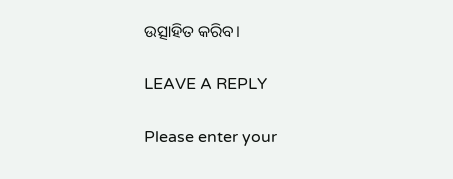ଉତ୍ସାହିତ କରିବ।

LEAVE A REPLY

Please enter your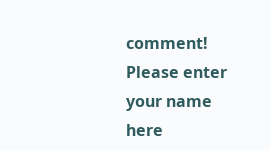comment!
Please enter your name here